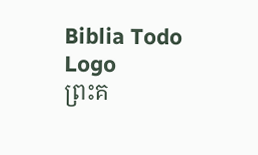Biblia Todo Logo
ព្រះគ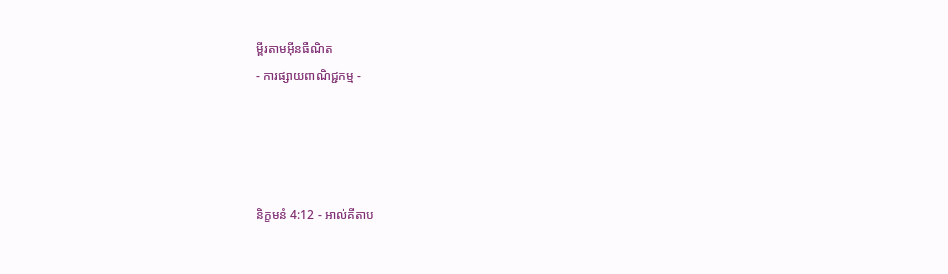ម្ពីរតាមអ៊ីនធឺណិត
- ការផ្សាយពាណិជ្ជកម្ម -




និក្ខមនំ 4:12 - អាល់គីតាប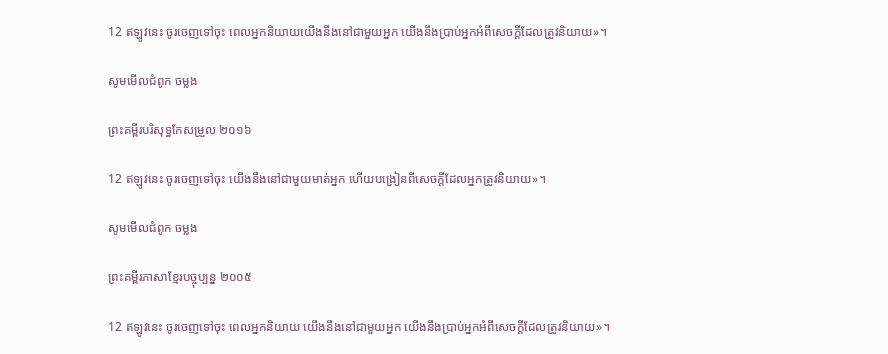12 ឥឡូវនេះ ចូរចេញទៅចុះ ពេលអ្នកនិយាយយើងនឹងនៅជាមួយអ្នក យើងនឹងប្រាប់អ្នកអំពីសេចក្តីដែលត្រូវនិយាយ»។

សូមមើលជំពូក ចម្លង

ព្រះគម្ពីរបរិសុទ្ធកែសម្រួល ២០១៦

12 ឥឡូវនេះ ចូរចេញទៅចុះ យើងនឹងនៅជា‌មួយមាត់អ្នក ហើយបង្រៀនពីសេចក្ដីដែលអ្នកត្រូវនិយាយ»។

សូមមើលជំពូក ចម្លង

ព្រះគម្ពីរភាសាខ្មែរបច្ចុប្បន្ន ២០០៥

12 ឥឡូវនេះ ចូរចេញទៅចុះ ពេលអ្នកនិយាយ យើងនឹងនៅជាមួយអ្នក យើងនឹងប្រាប់អ្នកអំពីសេចក្ដីដែលត្រូវនិយាយ»។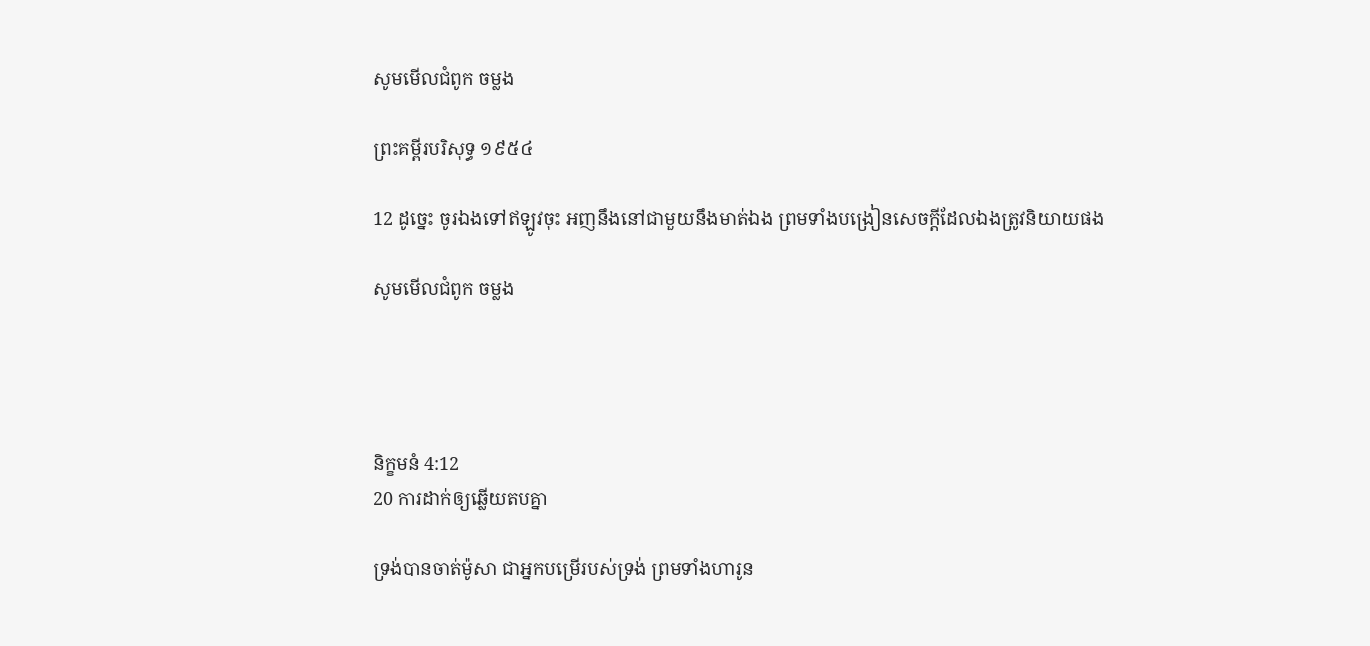សូមមើលជំពូក ចម្លង

ព្រះគម្ពីរបរិសុទ្ធ ១៩៥៤

12 ដូច្នេះ ចូរឯងទៅឥឡូវចុះ អញនឹងនៅជាមួយនឹងមាត់ឯង ព្រមទាំងបង្រៀនសេចក្ដីដែលឯងត្រូវនិយាយផង

សូមមើលជំពូក ចម្លង




និក្ខមនំ 4:12
20 ការដាក់ឲ្យឆ្លើយតបគ្នា

ទ្រង់បានចាត់ម៉ូសា ជាអ្នកបម្រើរបស់ទ្រង់ ព្រមទាំងហារូន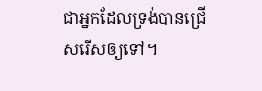ជាអ្នកដែលទ្រង់បានជ្រើសរើសឲ្យទៅ។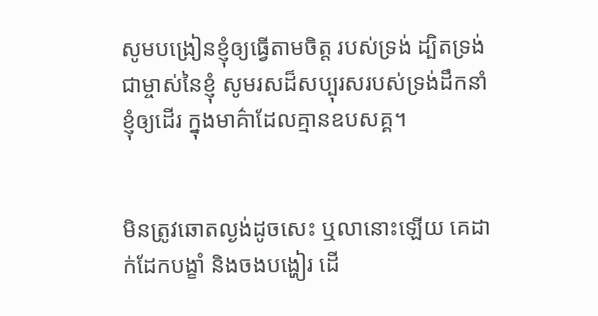សូមបង្រៀនខ្ញុំឲ្យធ្វើតាមចិត្ត របស់ទ្រង់ ដ្បិតទ្រង់ជាម្ចាស់នៃខ្ញុំ សូមរសដ៏សប្បុរសរបស់ទ្រង់ដឹកនាំ ខ្ញុំឲ្យដើរ ក្នុងមាគ៌ាដែលគ្មានឧបសគ្គ។


មិនត្រូវឆោតល្ងង់ដូចសេះ ឬលានោះឡើយ គេដាក់ដែកបង្ខាំ និងចងបង្ហៀរ ដើ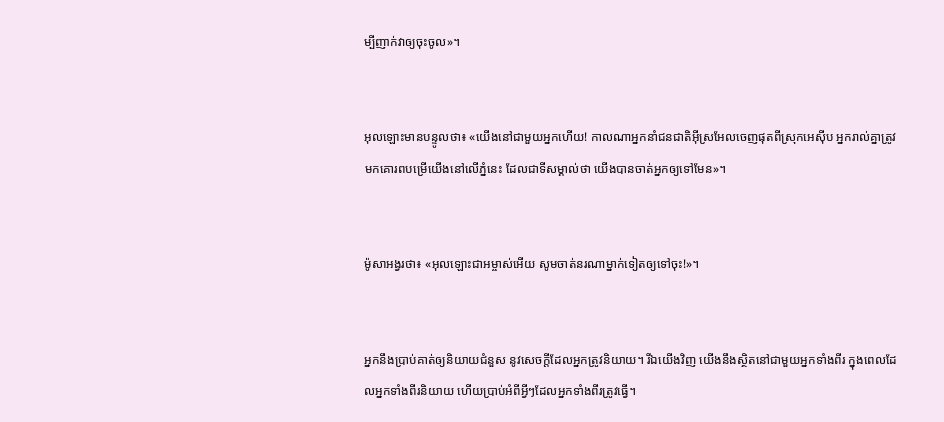ម្បីញាក់វាឲ្យចុះចូល»។


អុលឡោះមានបន្ទូលថា៖ «យើងនៅជាមួយអ្នកហើយ! កាលណាអ្នកនាំជន‌ជាតិអ៊ីស្រ‌អែលចេញផុតពីស្រុកអេស៊ីប អ្នករាល់គ្នាត្រូវមកគោរពបម្រើយើងនៅលើភ្នំនេះ ដែលជាទីសម្គាល់ថា យើងបានចាត់អ្នកឲ្យទៅមែន»។


ម៉ូសាអង្វរថា៖ «អុលឡោះ‌ជាអម្ចាស់អើយ សូមចាត់នរណាម្នាក់ទៀតឲ្យទៅចុះ!»។


អ្នកនឹងប្រាប់គាត់ឲ្យនិយាយជំនួស នូវសេចក្តីដែលអ្នកត្រូវនិយាយ។ រីឯយើងវិញ យើងនឹងស្ថិតនៅជាមួយអ្នកទាំងពីរ ក្នុងពេលដែលអ្នកទាំងពីរនិយាយ ហើយប្រាប់អំពីអ្វីៗដែលអ្នកទាំងពីរត្រូវធ្វើ។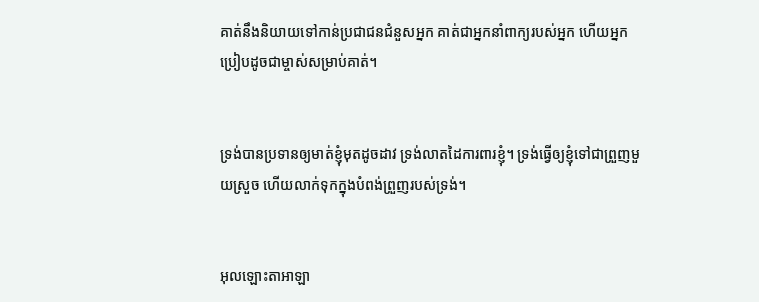គាត់នឹងនិយាយទៅកាន់ប្រជា‌ជនជំនួសអ្នក គាត់ជាអ្នកនាំពាក្យរបស់អ្នក ហើយអ្នកប្រៀបដូចជាម្ចាស់សម្រាប់គាត់។


ទ្រង់បានប្រទានឲ្យមាត់ខ្ញុំមុតដូចដាវ ទ្រង់លាតដៃការពារខ្ញុំ។ ទ្រង់ធ្វើឲ្យខ្ញុំទៅជាព្រួញមួយស្រួច ហើយលាក់ទុកក្នុងបំពង់ព្រួញរបស់ទ្រង់។


អុលឡោះ‌តាអាឡា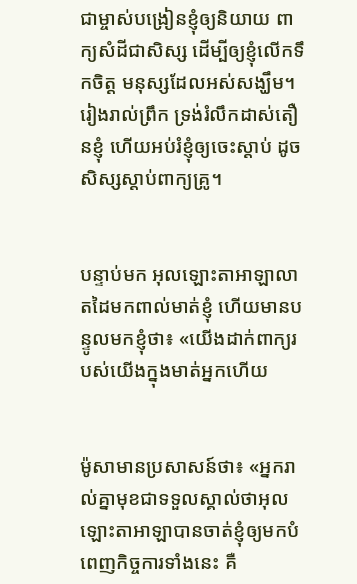ជាម្ចាស់បង្រៀនខ្ញុំឲ្យនិយាយ ពាក្យសំដីជាសិស្ស ដើម្បីឲ្យខ្ញុំលើកទឹកចិត្ត មនុស្សដែលអស់សង្ឃឹម។ រៀងរាល់ព្រឹក ទ្រង់រំលឹកដាស់‌តឿនខ្ញុំ ហើយអប់រំខ្ញុំឲ្យចេះស្ដាប់ ដូចសិស្សស្ដាប់ពាក្យគ្រូ។


បន្ទាប់មក អុលឡោះ‌តាអាឡាលាតដៃមកពាល់មាត់ខ្ញុំ ហើយមានបន្ទូលមកខ្ញុំថា៖ «យើងដាក់ពាក្យរបស់យើងក្នុងមាត់អ្នកហើយ


ម៉ូសាមានប្រសាសន៍ថា៖ «អ្នករាល់គ្នាមុខជាទទួលស្គាល់ថាអុលឡោះ‌តាអាឡាបានចាត់ខ្ញុំឲ្យមកបំពេញកិច្ចការទាំងនេះ គឺ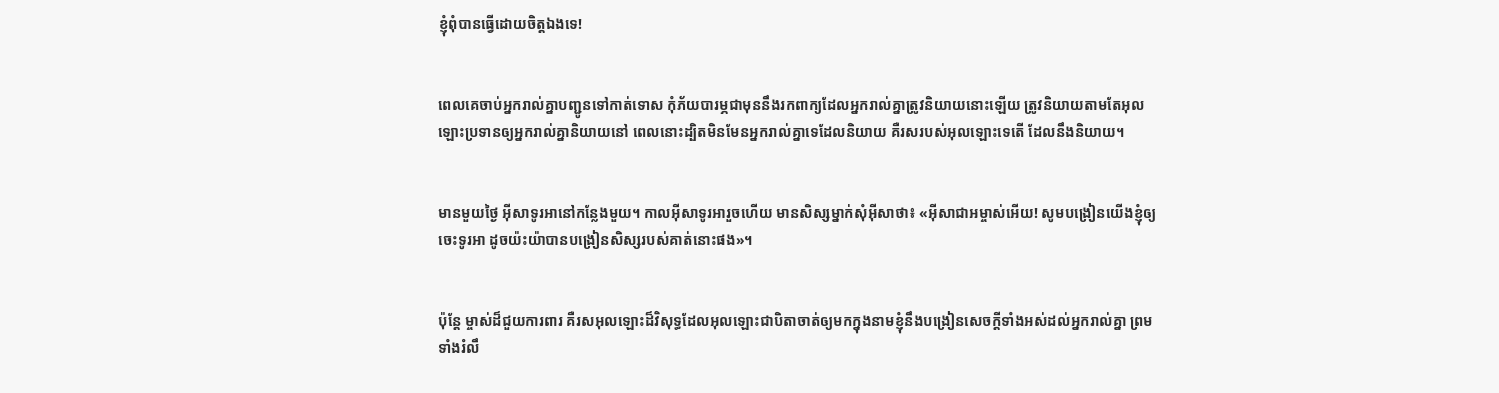ខ្ញុំពុំបានធ្វើដោយចិត្តឯងទេ!


ពេលគេចាប់អ្នករាល់គ្នាបញ្ជូនទៅកាត់ទោស កុំភ័យបារម្ភជាមុននឹងរកពាក្យដែលអ្នករាល់គ្នាត្រូវនិយាយនោះឡើយ ត្រូវនិយាយតាមតែអុលឡោះប្រទានឲ្យអ្នករាល់គ្នានិយាយនៅ ពេលនោះដ្បិតមិនមែនអ្នករាល់គ្នាទេដែលនិយាយ គឺរសរបស់អុលឡោះទេតើ ដែលនឹងនិយាយ។


មានមួយថ្ងៃ អ៊ីសាទូរអានៅកន្លែងមួយ។ កាលអ៊ីសាទូរអារួចហើយ មានសិស្សម្នាក់សុំអ៊ីសាថា៖ «អ៊ីសា‌ជាអម្ចាស់អើយ! សូមបង្រៀនយើងខ្ញុំឲ្យចេះទូរអា ដូចយ៉ះយ៉ាបានបង្រៀនសិស្សរបស់គាត់នោះផង»។


ប៉ុន្ដែ ម្ចាស់ដ៏ជួយការ‌ពារ គឺរស‌អុលឡោះដ៏វិសុទ្ធដែលអុលឡោះជាបិតាចាត់ឲ្យមកក្នុងនាមខ្ញុំនឹងបង្រៀនសេចក្ដីទាំងអស់ដល់អ្នករាល់គ្នា ព្រមទាំងរំលឹ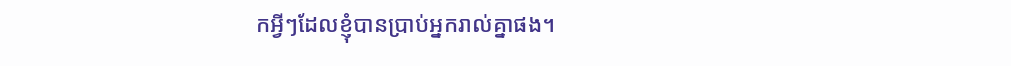កអ្វីៗដែលខ្ញុំបានប្រាប់អ្នករាល់គ្នាផង។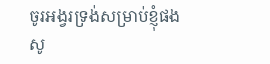ចូរអង្វរទ្រង់សម្រាប់ខ្ញុំផង សូ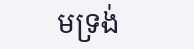មទ្រង់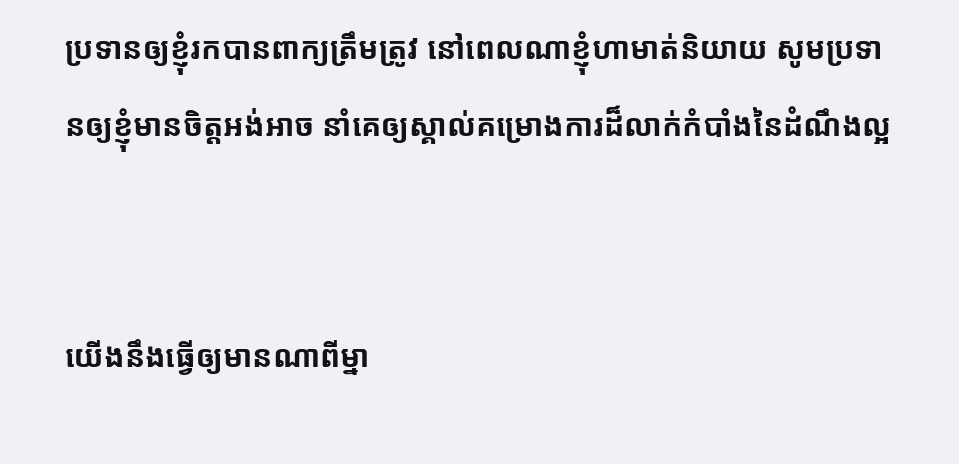ប្រទានឲ្យខ្ញុំរកបានពាក្យត្រឹមត្រូវ នៅពេលណាខ្ញុំហាមាត់និយាយ សូមប្រទានឲ្យខ្ញុំមានចិត្ដអង់‌អាច នាំគេឲ្យស្គាល់គម្រោង‌ការដ៏លាក់កំបាំងនៃដំណឹង‌ល្អ


យើងនឹងធ្វើឲ្យមានណាពីម្នា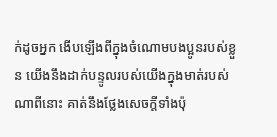ក់ដូចអ្នក ងើបឡើងពីក្នុងចំណោមបង‌ប្អូនរបស់ខ្លួន យើងនឹងដាក់បន្ទូលរបស់យើងក្នុងមាត់របស់ណាពីនោះ គាត់នឹងថ្លែងសេចក្តីទាំងប៉ុ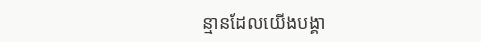ន្មានដែលយើងបង្គា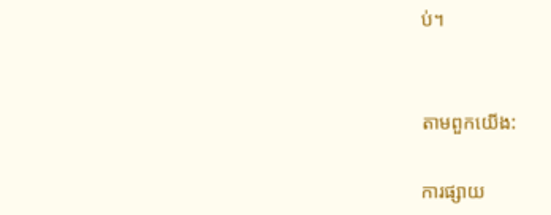ប់។


តាមពួកយើង:

ការផ្សាយ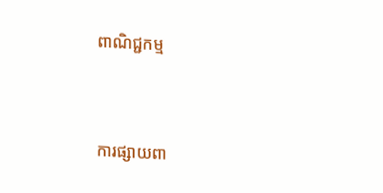ពាណិជ្ជកម្ម


ការផ្សាយពា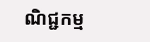ណិជ្ជកម្ម